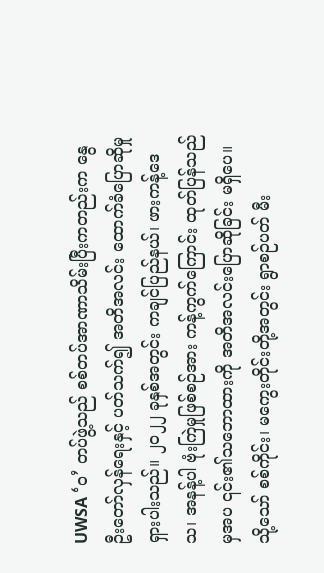UWSA ‘ဝ’ တပ်ဖွဲ့သည် စစ်တပ်အာဏာသိမ်းပြီးကတည်းက နွေဦးတော်လှန်ရေးနှင့် ပတ်သက်၍ အတိအလင်း ထောက်ခံပြောဆိုမှု ရှားပါးသည်။ ၂၀၂၂ ခုနှစ်အတွင်း ကချင်ပြည်နယ်၊ ဖားကန့်ဒေသ၊ အနန့်ပါ ဗုံးကြဲမှုဖြစ်စဉ်အား ကန့်ကွက်ကြောင်း ထုတ်ပြန်သည်မှအပ ၎င်း၏သဘောထားကို အတိအလင်းပြောဆိုခြင်း မရှိပေ။
သို့သော် စစ်ကိုင်း၊ မကွေးတိုင်းတို့အတွင်း ရွာစဉ်ပတ် မီး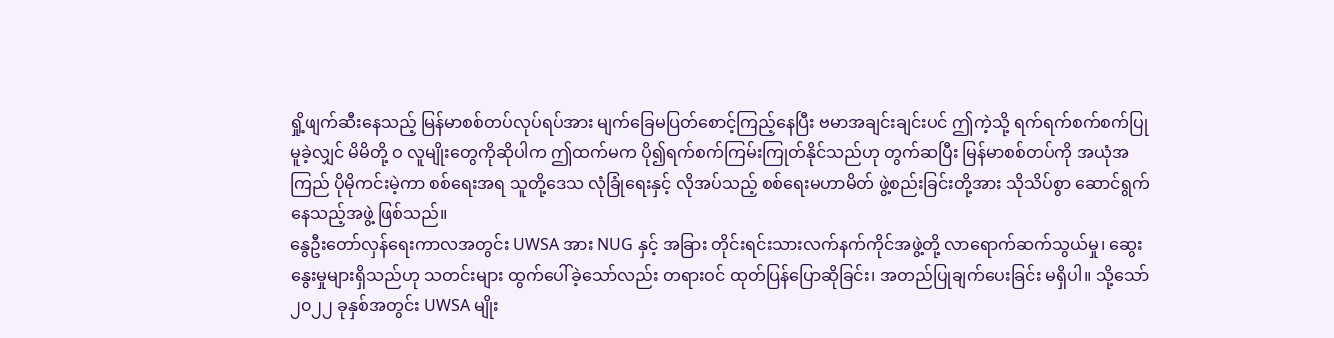ရှို့ဖျက်ဆီးနေသည့် မြန်မာစစ်တပ်လုပ်ရပ်အား မျက်ခြေမပြတ်စောင့်ကြည့်နေပြီး ဗမာအချင်းချင်းပင် ဤကဲ့သို့ ရက်ရက်စက်စက်ပြုမူခဲ့လျှင် မိမိတို့ ဝ လူမျိုးတွေကိုဆိုပါက ဤထက်မက ပို၍ရက်စက်ကြမ်းကြုတ်နိုင်သည်ဟု တွက်ဆပြီး မြန်မာစစ်တပ်ကို အယုံအကြည် ပိုမိုကင်းမဲ့ကာ စစ်ရေးအရ သူတို့ဒေသ လုံခြုံရေးနှင့် လိုအပ်သည့် စစ်ရေးမဟာမိတ် ဖွဲ့စည်းခြင်းတို့အား သိုသိပ်စွာ ဆောင်ရွက်နေသည့်အဖွဲ့ ဖြစ်သည်။
နွေဦးတော်လှန်ရေးကာလအတွင်း UWSA အား NUG နှင့် အခြား တိုင်းရင်းသားလက်နက်ကိုင်အဖွဲ့တို့ လာရောက်ဆက်သွယ်မှု၊ ဆွေးနွေးမှုများရှိသည်ဟု သတင်းများ ထွက်ပေါ်ခဲ့သော်လည်း တရားဝင် ထုတ်ပြန်ပြောဆိုခြင်း၊ အတည်ပြုချက်ပေးခြင်း မရှိပါ။ သို့သော် ၂၀၂၂ ခုနှစ်အတွင်း UWSA မျိုး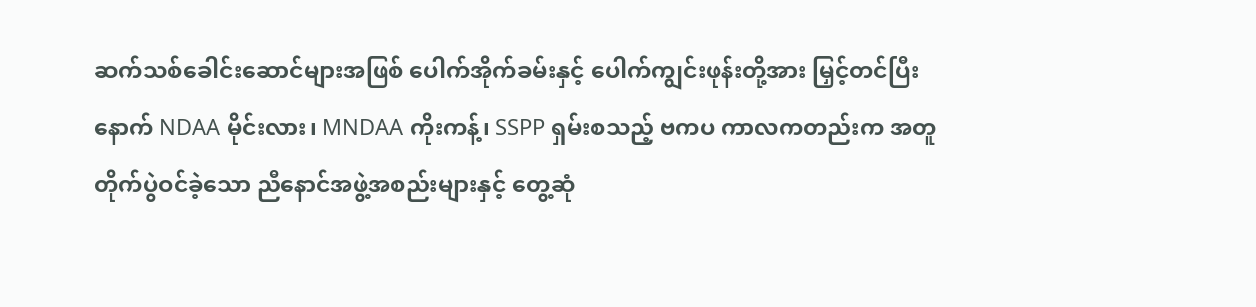ဆက်သစ်ခေါင်းဆောင်များအဖြစ် ပေါက်အိုက်ခမ်းနှင့် ပေါက်ကျွင်းဖုန်းတို့အား မြှင့်တင်ပြီးနောက် NDAA မိုင်းလား၊ MNDAA ကိုးကန့်၊ SSPP ရှမ်းစသည့် ဗကပ ကာလကတည်းက အတူတိုက်ပွဲဝင်ခဲ့သော ညီနောင်အဖွဲ့အစည်းများနှင့် တွေ့ဆုံ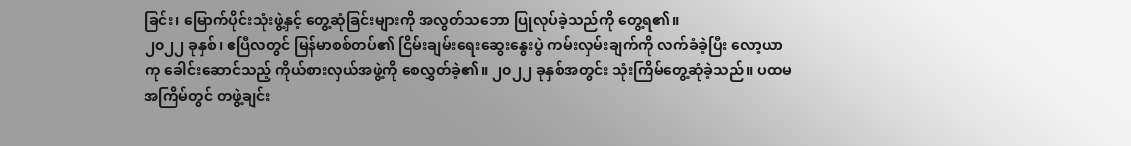ခြင်း၊ မြောက်ပိုင်းသုံးဖွဲ့နှင့် တွေ့ဆုံခြင်းများကို အလွတ်သဘော ပြုလုပ်ခဲ့သည်ကို တွေ့ရ၏။
၂၀၂၂ ခုနှစ်၊ ဧပြီလတွင် မြန်မာစစ်တပ်၏ ငြိမ်းချမ်းရေးဆွေးနွေးပွဲ ကမ်းလှမ်းချက်ကို လက်ခံခဲ့ပြီး လော့ယာကု ခေါင်းဆောင်သည့် ကိုယ်စားလှယ်အဖွဲ့ကို စေလွှတ်ခဲ့၏။ ၂၀၂၂ ခုနှစ်အတွင်း သုံးကြိမ်တွေ့ဆုံခဲ့သည်။ ပထမအကြိမ်တွင် တဖွဲ့ချင်း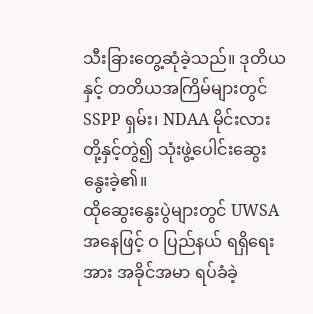သီးခြားတွေ့ဆုံခဲ့သည်။ ဒုတိယနှင့် တတိယအကြိမ်များတွင် SSPP ရှမ်း၊ NDAA မိုင်းလား တို့နှင့်တွဲ၍ သုံးဖွဲ့ပေါင်းဆွေးနွေးခဲ့၏။
ထိုဆွေးနွေးပွဲများတွင် UWSA အနေဖြင့် ဝ ပြည်နယ် ရရှိရေးအား အခိုင်အမာ ရပ်ခံခဲ့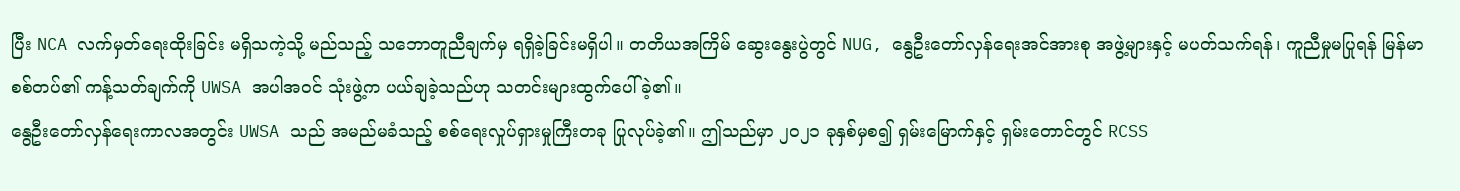ပြီး NCA လက်မှတ်ရေးထိုးခြင်း မရှိသကဲ့သို့ မည်သည့် သဘောတူညီချက်မှ ရရှိခဲ့ခြင်းမရှိပါ။ တတိယအကြိမ် ဆွေးနွေးပွဲတွင် NUG, နွေဦးတော်လှန်ရေးအင်အားစု အဖွဲ့များနှင့် မပတ်သက်ရန်၊ ကူညီမှုမပြုရန် မြန်မာစစ်တပ်၏ ကန့်သတ်ချက်ကို UWSA အပါအဝင် သုံးဖွဲ့က ပယ်ချခဲ့သည်ဟု သတင်းများထွက်ပေါ်ခဲ့၏။
နွေဦးတော်လှန်ရေးကာလအတွင်း UWSA သည် အမည်မခံသည့် စစ်ရေးလှုပ်ရှားမှုကြီးတခု ပြုလုပ်ခဲ့၏။ ဤသည်မှာ ၂၀၂၁ ခုနှစ်မှစ၍ ရှမ်းမြောက်နှင့် ရှမ်းတောင်တွင် RCSS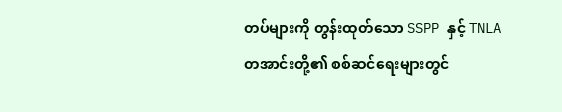တပ်များကို တွန်းထုတ်သော SSPP နှင့် TNLA တအာင်းတို့၏ စစ်ဆင်ရေးများတွင်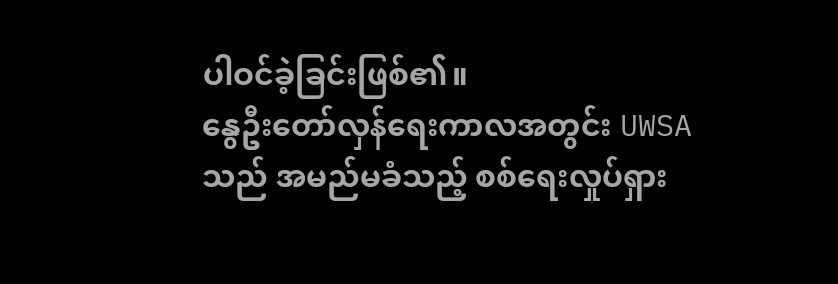ပါဝင်ခဲ့ခြင်းဖြစ်၏။
နွေဦးတော်လှန်ရေးကာလအတွင်း UWSA သည် အမည်မခံသည့် စစ်ရေးလှုပ်ရှား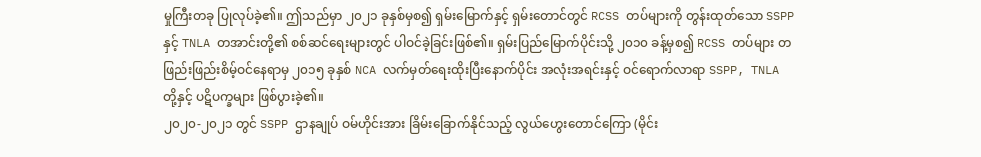မှုကြီးတခု ပြုလုပ်ခဲ့၏။ ဤသည်မှာ ၂၀၂၁ ခုနှစ်မှစ၍ ရှမ်းမြောက်နှင့် ရှမ်းတောင်တွင် RCSS တပ်များကို တွန်းထုတ်သော SSPP နှင့် TNLA တအာင်းတို့၏ စစ်ဆင်ရေးများတွင် ပါဝင်ခဲ့ခြင်းဖြစ်၏။ ရှမ်းပြည်မြောက်ပိုင်းသို့ ၂၀၁၀ ခန့်မှစ၍ RCSS တပ်များ တဖြည်းဖြည်းစိမ့်ဝင်နေရာမှ ၂၀၁၅ ခုနှစ် NCA လက်မှတ်ရေးထိုးပြီးနောက်ပိုင်း အလုံးအရင်းနှင့် ဝင်ရောက်လာရာ SSPP, TNLA တို့နှင့် ပဋိပက္ခများ ဖြစ်ပွားခဲ့၏။
၂၀၂၀-၂၀၂၁ တွင် SSPP ဌာနချုပ် ဝမ်ဟိုင်းအား ခြိမ်းခြောက်နိုင်သည့် လွယ်ဟွေးတောင်ကြော (မိုင်း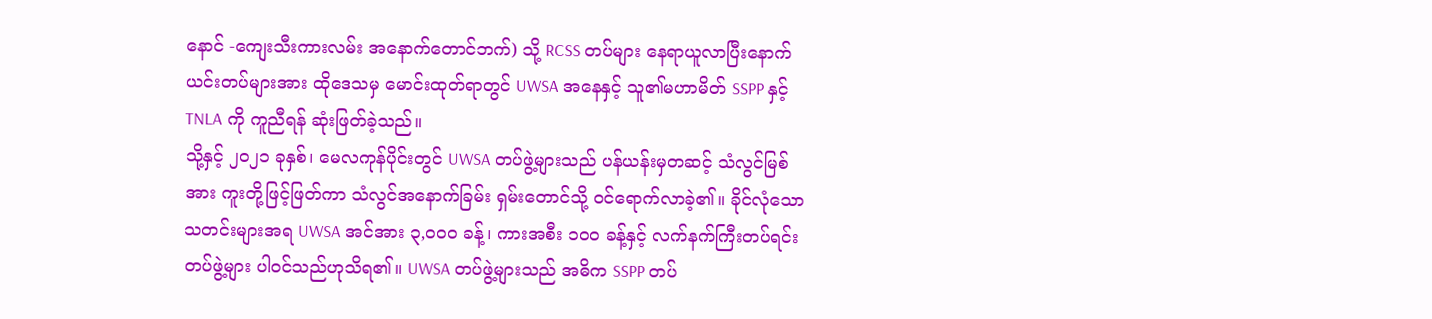နောင် -ကျေးသီးကားလမ်း အနောက်တောင်ဘက်) သို့ RCSS တပ်များ နေရာယူလာပြီးနောက် ယင်းတပ်များအား ထိုဒေသမှ မောင်းထုတ်ရာတွင် UWSA အနေနှင့် သူ၏မဟာမိတ် SSPP နှင့် TNLA ကို ကူညီရန် ဆုံးဖြတ်ခဲ့သည်။
သို့နှင့် ၂၀၂၁ ခုနှစ်၊ မေလကုန်ပိုင်းတွင် UWSA တပ်ဖွဲ့များသည် ပန်ယန်းမှတဆင့် သံလွင်မြစ်အား ကူးတို့ဖြင့်ဖြတ်ကာ သံလွင်အနောက်ခြမ်း ရှမ်းတောင်သို့ ဝင်ရောက်လာခဲ့၏။ ခိုင်လုံသောသတင်းများအရ UWSA အင်အား ၃,၀၀၀ ခန့်၊ ကားအစီး ၁၀၀ ခန့်နှင့် လက်နက်ကြီးတပ်ရင်းတပ်ဖွဲ့များ ပါဝင်သည်ဟုသိရ၏။ UWSA တပ်ဖွဲ့များသည် အဓိက SSPP တပ်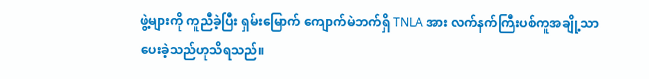ဖွဲ့များကို ကူညီခဲ့ပြီး ရှမ်းမြောက် ကျောက်မဲဘက်ရှိ TNLA အား လက်နက်ကြီးပစ်ကူအချို့သာ ပေးခဲ့သည်ဟုသိရသည်။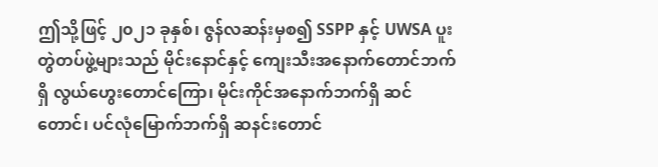ဤသို့ဖြင့် ၂၀၂၁ ခုနှစ်၊ ဇွန်လဆန်းမှစ၍ SSPP နှင့် UWSA ပူးတွဲတပ်ဖွဲ့များသည် မိုင်းနောင်နှင့် ကျေးသီးအနောက်တောင်ဘက်ရှိ လွယ်ဟွေးတောင်ကြော၊ မိုင်းကိုင်အနောက်ဘက်ရှိ ဆင်တောင်၊ ပင်လုံမြောက်ဘက်ရှိ ဆနင်းတောင်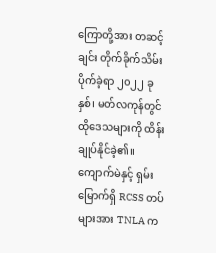ကြောတို့အား တဆင့်ချင်း တိုက်ခိုက်သိမ်းပိုက်ခဲ့ရာ ၂၀၂၂ ခုနှစ်၊ မတ်လကုန်တွင် ထိုဒေသများကို ထိန်းချုပ်နိုင်ခဲ့၏။ ကျောက်မဲနှင့် ရှမ်းမြောက်ရှိ RCSS တပ်များအား TNLA က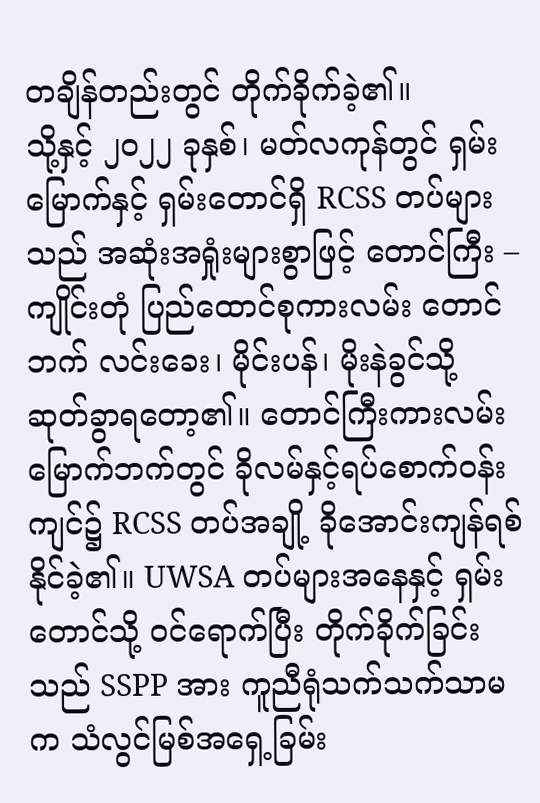တချိန်တည်းတွင် တိုက်ခိုက်ခဲ့၏။
သို့နှင့် ၂၀၂၂ ခုနှစ်၊ မတ်လကုန်တွင် ရှမ်းမြောက်နှင့် ရှမ်းတောင်ရှိ RCSS တပ်များသည် အဆုံးအရှုံးများစွာဖြင့် တောင်ကြီး – ကျိုင်းတုံ ပြည်ထောင်စုကားလမ်း တောင်ဘက် လင်းခေး၊ မိုင်းပန်၊ မိုးနဲခွင်သို့ ဆုတ်ခွာရတော့၏။ တောင်ကြီးကားလမ်း မြောက်ဘက်တွင် ခိုလမ်နှင့်ရပ်စောက်ဝန်းကျင်၌ RCSS တပ်အချို့ ခိုအောင်းကျန်ရစ်နိုင်ခဲ့၏။ UWSA တပ်များအနေနှင့် ရှမ်းတောင်သို့ ဝင်ရောက်ပြီး တိုက်ခိုက်ခြင်းသည် SSPP အား ကူညီရုံသက်သက်သာမက သံလွင်မြစ်အရှေ့ခြမ်း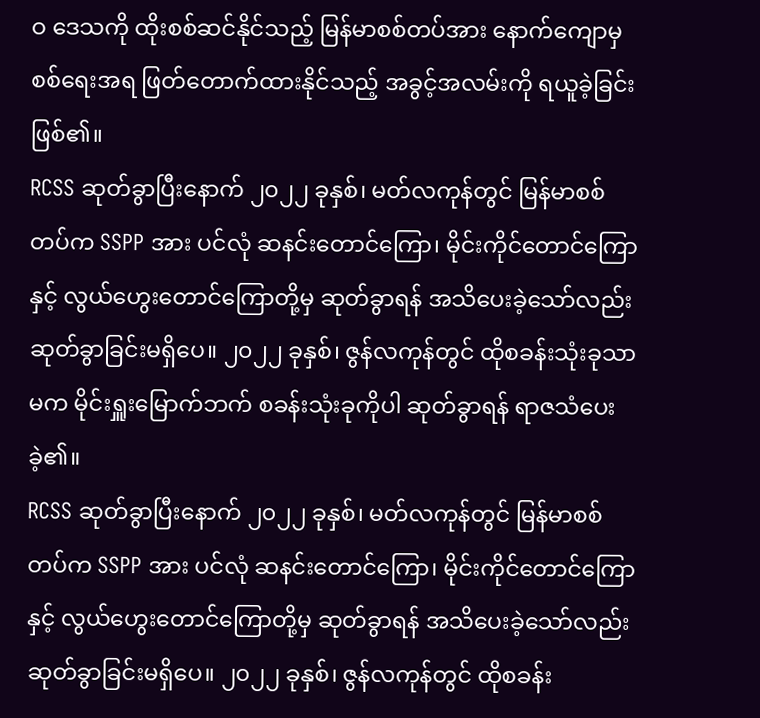ဝ ဒေသကို ထိုးစစ်ဆင်နိုင်သည့် မြန်မာစစ်တပ်အား နောက်ကျောမှ စစ်ရေးအရ ဖြတ်တောက်ထားနိုင်သည့် အခွင့်အလမ်းကို ရယူခဲ့ခြင်းဖြစ်၏။
RCSS ဆုတ်ခွာပြီးနောက် ၂၀၂၂ ခုနှစ်၊ မတ်လကုန်တွင် မြန်မာစစ်တပ်က SSPP အား ပင်လုံ ဆနင်းတောင်ကြော၊ မိုင်းကိုင်တောင်ကြောနှင့် လွယ်ဟွေးတောင်ကြောတို့မှ ဆုတ်ခွာရန် အသိပေးခဲ့သော်လည်း ဆုတ်ခွာခြင်းမရှိပေ။ ၂၀၂၂ ခုနှစ်၊ ဇွန်လကုန်တွင် ထိုစခန်းသုံးခုသာမက မိုင်းရှူးမြောက်ဘက် စခန်းသုံးခုကိုပါ ဆုတ်ခွာရန် ရာဇသံပေးခဲ့၏။
RCSS ဆုတ်ခွာပြီးနောက် ၂၀၂၂ ခုနှစ်၊ မတ်လကုန်တွင် မြန်မာစစ်တပ်က SSPP အား ပင်လုံ ဆနင်းတောင်ကြော၊ မိုင်းကိုင်တောင်ကြောနှင့် လွယ်ဟွေးတောင်ကြောတို့မှ ဆုတ်ခွာရန် အသိပေးခဲ့သော်လည်း ဆုတ်ခွာခြင်းမရှိပေ။ ၂၀၂၂ ခုနှစ်၊ ဇွန်လကုန်တွင် ထိုစခန်း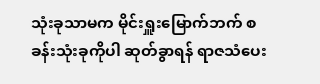သုံးခုသာမက မိုင်းရှူးမြောက်ဘက် စခန်းသုံးခုကိုပါ ဆုတ်ခွာရန် ရာဇသံပေး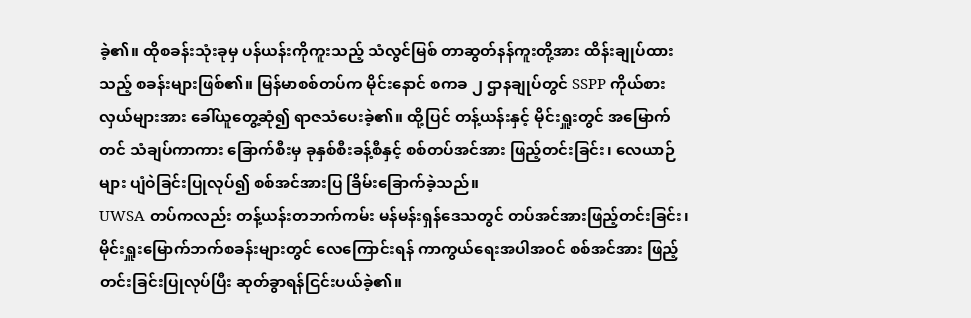ခဲ့၏။ ထိုစခန်းသုံးခုမှ ပန်ယန်းကိုကူးသည့် သံလွင်မြစ် တာဆွတ်နန်ကူးတို့အား ထိန်းချုပ်ထားသည့် စခန်းများဖြစ်၏။ မြန်မာစစ်တပ်က မိုင်းနောင် စကခ ၂ ဌာနချုပ်တွင် SSPP ကိုယ်စားလှယ်များအား ခေါ်ယူတွေ့ဆုံ၍ ရာဇသံပေးခဲ့၏။ ထို့ပြင် တန့်ယန်းနှင့် မိုင်းရှူးတွင် အမြောက်တင် သံချပ်ကာကား ခြောက်စီးမှ ခုနှစ်စီးခန့်စီနှင့် စစ်တပ်အင်အား ဖြည့်တင်းခြင်း၊ လေယာဉ်များ ပျံဝဲခြင်းပြုလုပ်၍ စစ်အင်အားပြ ခြိမ်းခြောက်ခဲ့သည်။
UWSA တပ်ကလည်း တန့်ယန်းတဘက်ကမ်း မန်မန်းရှန်ဒေသတွင် တပ်အင်အားဖြည့်တင်းခြင်း၊ မိုင်းရှူးမြောက်ဘက်စခန်းများတွင် လေကြောင်းရန် ကာကွယ်ရေးအပါအဝင် စစ်အင်အား ဖြည့်တင်းခြင်းပြုလုပ်ပြီး ဆုတ်ခွာရန်ငြင်းပယ်ခဲ့၏။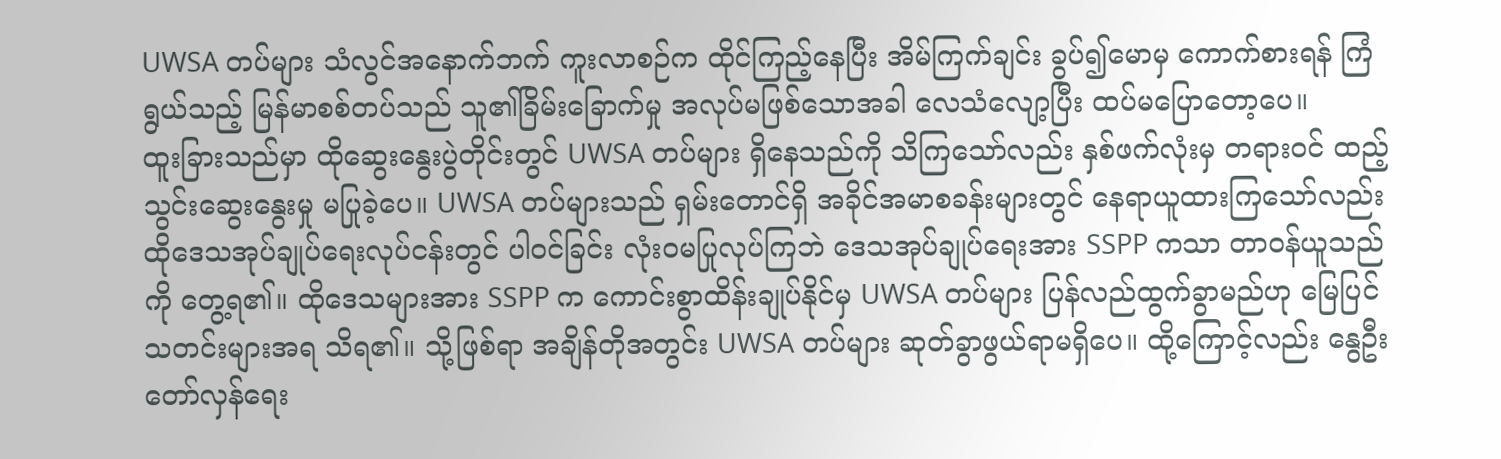UWSA တပ်များ သံလွင်အနောက်ဘက် ကူးလာစဉ်က ထိုင်ကြည့်နေပြီး အိမ်ကြက်ချင်း ခွပ်၍မောမှ ကောက်စားရန် ကြံရွယ်သည့် မြန်မာစစ်တပ်သည် သူ၏ခြိမ်းခြောက်မှု အလုပ်မဖြစ်သောအခါ လေသံလျော့ပြီး ထပ်မပြောတော့ပေ။
ထူးခြားသည်မှာ ထိုဆွေးနွေးပွဲတိုင်းတွင် UWSA တပ်များ ရှိနေသည်ကို သိကြသော်လည်း နှစ်ဖက်လုံးမှ တရားဝင် ထည့်သွင်းဆွေးနွေးမှု မပြုခဲ့ပေ။ UWSA တပ်များသည် ရှမ်းတောင်ရှိ အခိုင်အမာစခန်းများတွင် နေရာယူထားကြသော်လည်း ထိုဒေသအုပ်ချုပ်ရေးလုပ်ငန်းတွင် ပါဝင်ခြင်း လုံးဝမပြုလုပ်ကြဘဲ ဒေသအုပ်ချုပ်ရေးအား SSPP ကသာ တာဝန်ယူသည်ကို တွေ့ရ၏။ ထိုဒေသများအား SSPP က ကောင်းစွာထိန်းချုပ်နိုင်မှ UWSA တပ်များ ပြန်လည်ထွက်ခွာမည်ဟု မြေပြင်သတင်းများအရ သိရ၏။ သို့ဖြစ်ရာ အချိန်တိုအတွင်း UWSA တပ်များ ဆုတ်ခွာဖွယ်ရာမရှိပေ။ ထို့ကြောင့်လည်း နွေဦးတော်လှန်ရေး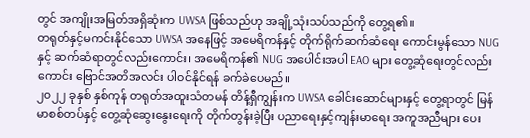တွင် အကျိုးအမြတ်အရှိဆုံးက UWSA ဖြစ်သည်ဟု အချို့သုံးသပ်သည်ကို တွေ့ရ၏။
တရုတ်နှင့်မကင်းနိုင်သော UWSA အနေဖြင့် အမေရိကန်နှင့် တိုက်ရိုက်ဆက်ဆံရေး ကောင်းမွန်သော NUG နှင့် ဆက်ဆံရာတွင်လည်းကောင်း၊ အမေရိကန်၏ NUG အပေါင်းအပါ EAO များ တွေ့ဆုံရေးတွင်လည်းကောင်း ဗြောင်အတိအလင်း ပါဝင်နိုင်ရန် ခက်ခဲပေမည်။
၂၀၂၂ ခုနှစ် နှစ်ကုန် တရုတ်အထူးသံတမန် တိန့်ရှီကျွန်းက UWSA ခေါင်းဆောင်များနှင့် တွေ့ရာတွင် မြန်မာစစ်တပ်နှင့် တွေ့ဆုံဆွေးနွေးရေးကို တိုက်တွန်းခဲ့ပြီး ပညာရေးနှင့်ကျန်းမာရေး အကူအညီများ ပေး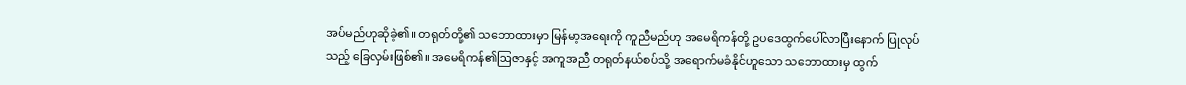အပ်မည်ဟုဆိုခဲ့၏။ တရုတ်တို့၏ သဘောထားမှာ မြန်မာ့အရေးကို ကူညီမည်ဟု အမေရိကန်တို့ ဥပဒေထွက်ပေါ်လာပြီးနောက် ပြုလုပ်သည့် ခြေလှမ်းဖြစ်၏။ အမေရိကန်၏ဩဇာနှင့် အကူအညီ တရုတ်နယ်စပ်သို့ အရောက်မခံနိုင်ဟူသော သဘောထားမှ ထွက်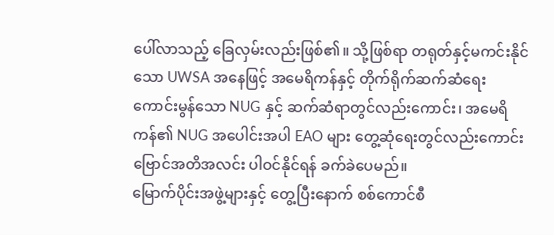ပေါ်လာသည့် ခြေလှမ်းလည်းဖြစ်၏။ သို့ဖြစ်ရာ တရုတ်နှင့်မကင်းနိုင်သော UWSA အနေဖြင့် အမေရိကန်နှင့် တိုက်ရိုက်ဆက်ဆံရေး ကောင်းမွန်သော NUG နှင့် ဆက်ဆံရာတွင်လည်းကောင်း၊ အမေရိကန်၏ NUG အပေါင်းအပါ EAO များ တွေ့ဆုံရေးတွင်လည်းကောင်း ဗြောင်အတိအလင်း ပါဝင်နိုင်ရန် ခက်ခဲပေမည်။
မြောက်ပိုင်းအဖွဲ့များနှင့် တွေ့ပြီးနောက် စစ်ကောင်စီ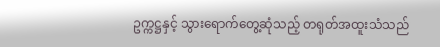ဥက္ကဋ္ဌနှင့် သွားရောက်တွေ့ဆုံသည့် တရုတ်အထူးသံသည်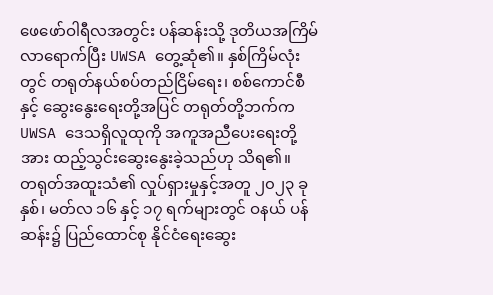ဖေဖော်ဝါရီလအတွင်း ပန်ဆန်းသို့ ဒုတိယအကြိမ်လာရောက်ပြီး UWSA တွေ့ဆုံ၏။ နှစ်ကြိမ်လုံးတွင် တရုတ်နယ်စပ်တည်ငြိမ်ရေး၊ စစ်ကောင်စီနှင့် ဆွေးနွေးရေးတို့အပြင် တရုတ်တို့ဘက်က UWSA ဒေသရှိလူထုကို အကူအညီပေးရေးတို့အား ထည့်သွင်းဆွေးနွေးခဲ့သည်ဟု သိရ၏။
တရုတ်အထူးသံ၏ လှုပ်ရှားမှုနှင့်အတူ ၂၀၂၃ ခုနှစ်၊ မတ်လ ၁၆ နှင့် ၁၇ ရက်များတွင် ဝနယ် ပန်ဆန်း၌ ပြည်ထောင်စု နိုင်ငံရေးဆွေး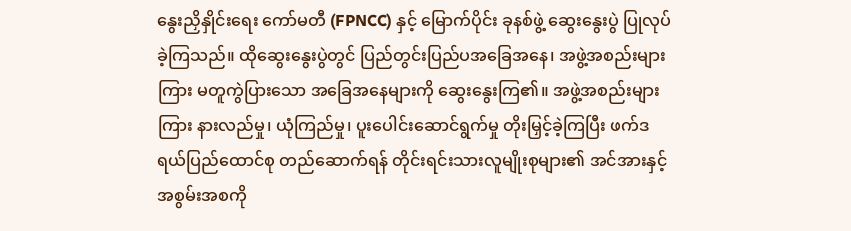နွေးညှိနှိုင်းရေး ကော်မတီ (FPNCC) နှင့် မြောက်ပိုင်း ခုနစ်ဖွဲ့ ဆွေးနွေးပွဲ ပြုလုပ်ခဲ့ကြသည်။ ထိုဆွေးနွေးပွဲတွင် ပြည်တွင်းပြည်ပအခြေအနေ၊ အဖွဲ့အစည်းများကြား မတူကွဲပြားသော အခြေအနေများကို ဆွေးနွေးကြ၏။ အဖွဲ့အစည်းများကြား နားလည်မှု၊ ယုံကြည်မှု၊ ပူးပေါင်းဆောင်ရွက်မှု တိုးမြှင့်ခဲ့ကြပြီး ဖက်ဒရယ်ပြည်ထောင်စု တည်ဆောက်ရန် တိုင်းရင်းသားလူမျိုးစုများ၏ အင်အားနှင့် အစွမ်းအစကို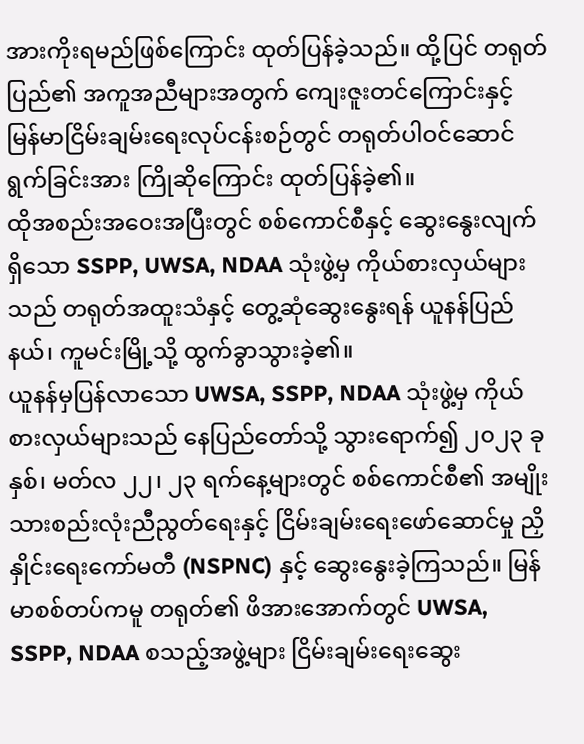အားကိုးရမည်ဖြစ်ကြောင်း ထုတ်ပြန်ခဲ့သည်။ ထို့ပြင် တရုတ်ပြည်၏ အကူအညီများအတွက် ကျေးဇူးတင်ကြောင်းနှင့် မြန်မာငြိမ်းချမ်းရေးလုပ်ငန်းစဉ်တွင် တရုတ်ပါဝင်ဆောင်ရွက်ခြင်းအား ကြိုဆိုကြောင်း ထုတ်ပြန်ခဲ့၏။
ထိုအစည်းအဝေးအပြီးတွင် စစ်ကောင်စီနှင့် ဆွေးနွေးလျက်ရှိသော SSPP, UWSA, NDAA သုံးဖွဲ့မှ ကိုယ်စားလှယ်များသည် တရုတ်အထူးသံနှင့် တွေ့ဆုံဆွေးနွေးရန် ယူနန်ပြည်နယ်၊ ကူမင်းမြို့သို့ ထွက်ခွာသွားခဲ့၏။
ယူနန်မှပြန်လာသော UWSA, SSPP, NDAA သုံးဖွဲ့မှ ကိုယ်စားလှယ်များသည် နေပြည်တော်သို့ သွားရောက်၍ ၂၀၂၃ ခုနှစ်၊ မတ်လ ၂၂၊ ၂၃ ရက်နေ့များတွင် စစ်ကောင်စီ၏ အမျိုးသားစည်းလုံးညီညွတ်ရေးနှင့် ငြိမ်းချမ်းရေးဖော်ဆောင်မှု ညှိနှိုင်းရေးကော်မတီ (NSPNC) နှင့် ဆွေးနွေးခဲ့ကြသည်။ မြန်မာစစ်တပ်ကမူ တရုတ်၏ ဖိအားအောက်တွင် UWSA, SSPP, NDAA စသည့်အဖွဲ့များ ငြိမ်းချမ်းရေးဆွေး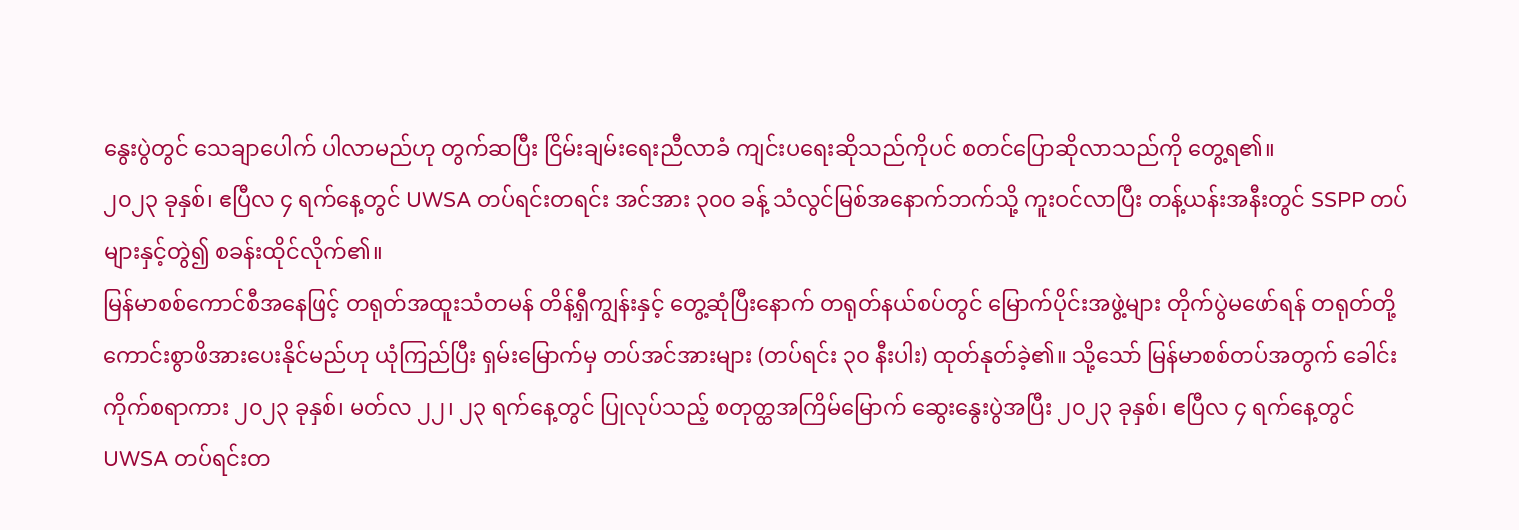နွေးပွဲတွင် သေချာပေါက် ပါလာမည်ဟု တွက်ဆပြီး ငြိမ်းချမ်းရေးညီလာခံ ကျင်းပရေးဆိုသည်ကိုပင် စတင်ပြောဆိုလာသည်ကို တွေ့ရ၏။
၂၀၂၃ ခုနှစ်၊ ဧပြီလ ၄ ရက်နေ့တွင် UWSA တပ်ရင်းတရင်း အင်အား ၃၀၀ ခန့် သံလွင်မြစ်အနောက်ဘက်သို့ ကူးဝင်လာပြီး တန့်ယန်းအနီးတွင် SSPP တပ်များနှင့်တွဲ၍ စခန်းထိုင်လိုက်၏။
မြန်မာစစ်ကောင်စီအနေဖြင့် တရုတ်အထူးသံတမန် တိန့်ရှီကျွန်းနှင့် တွေ့ဆုံပြီးနောက် တရုတ်နယ်စပ်တွင် မြောက်ပိုင်းအဖွဲ့များ တိုက်ပွဲမဖော်ရန် တရုတ်တို့ ကောင်းစွာဖိအားပေးနိုင်မည်ဟု ယုံကြည်ပြီး ရှမ်းမြောက်မှ တပ်အင်အားများ (တပ်ရင်း ၃၀ နီးပါး) ထုတ်နုတ်ခဲ့၏။ သို့သော် မြန်မာစစ်တပ်အတွက် ခေါင်းကိုက်စရာကား ၂၀၂၃ ခုနှစ်၊ မတ်လ ၂၂၊ ၂၃ ရက်နေ့တွင် ပြုလုပ်သည့် စတုတ္ထအကြိမ်မြောက် ဆွေးနွေးပွဲအပြီး ၂၀၂၃ ခုနှစ်၊ ဧပြီလ ၄ ရက်နေ့တွင် UWSA တပ်ရင်းတ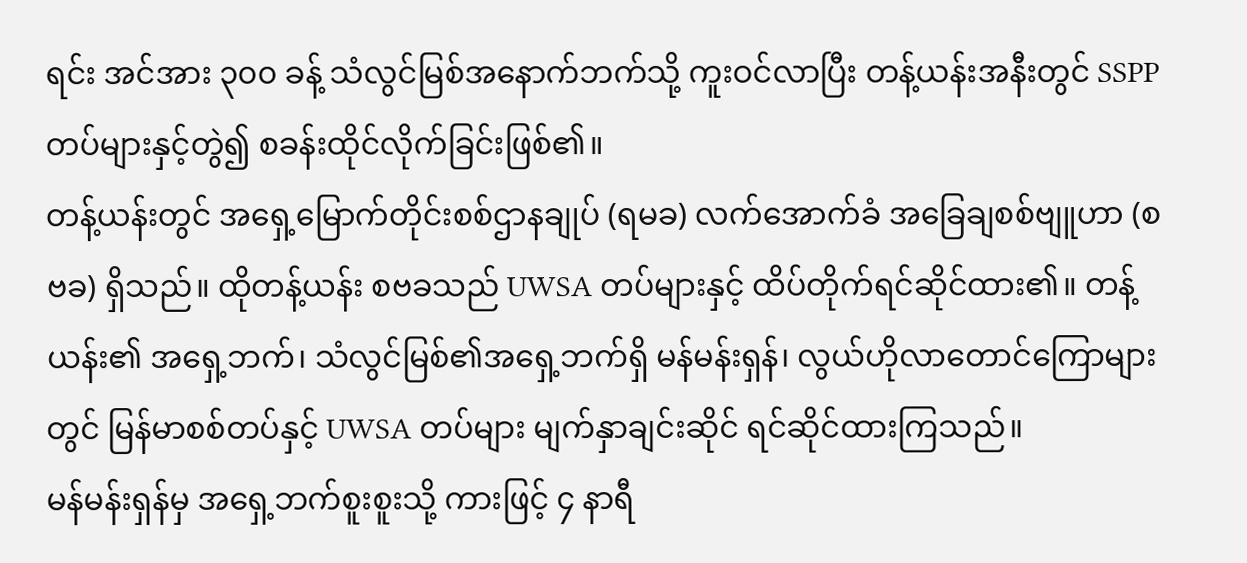ရင်း အင်အား ၃၀၀ ခန့် သံလွင်မြစ်အနောက်ဘက်သို့ ကူးဝင်လာပြီး တန့်ယန်းအနီးတွင် SSPP တပ်များနှင့်တွဲ၍ စခန်းထိုင်လိုက်ခြင်းဖြစ်၏။
တန့်ယန်းတွင် အရှေ့မြောက်တိုင်းစစ်ဌာနချုပ် (ရမခ) လက်အောက်ခံ အခြေချစစ်ဗျူဟာ (စဗခ) ရှိသည်။ ထိုတန့်ယန်း စဗခသည် UWSA တပ်များနှင့် ထိပ်တိုက်ရင်ဆိုင်ထား၏။ တန့်ယန်း၏ အရှေ့ဘက်၊ သံလွင်မြစ်၏အရှေ့ဘက်ရှိ မန်မန်းရှန်၊ လွယ်ဟိုလာတောင်ကြောများတွင် မြန်မာစစ်တပ်နှင့် UWSA တပ်များ မျက်နှာချင်းဆိုင် ရင်ဆိုင်ထားကြသည်။
မန်မန်းရှန်မှ အရှေ့ဘက်စူးစူးသို့ ကားဖြင့် ၄ နာရီ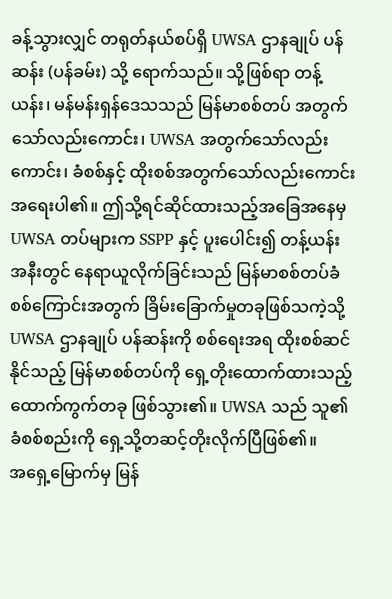ခန့်သွားလျှင် တရုတ်နယ်စပ်ရှိ UWSA ဌာနချုပ် ပန်ဆန်း (ပန်ခမ်း) သို့ ရောက်သည်။ သို့ဖြစ်ရာ တန့်ယန်း၊ မန်မန်းရှန်ဒေသသည် မြန်မာစစ်တပ် အတွက်သော်လည်းကောင်း၊ UWSA အတွက်သော်လည်းကောင်း၊ ခံစစ်နှင့် ထိုးစစ်အတွက်သော်လည်းကောင်း အရေးပါ၏။ ဤသို့ရင်ဆိုင်ထားသည့်အခြေအနေမှ UWSA တပ်များက SSPP နှင့် ပူးပေါင်း၍ တန့်ယန်းအနီးတွင် နေရာယူလိုက်ခြင်းသည် မြန်မာစစ်တပ်ခံစစ်ကြောင်းအတွက် ခြိမ်းခြောက်မှုတခုဖြစ်သကဲ့သို့ UWSA ဌာနချုပ် ပန်ဆန်းကို စစ်ရေးအရ ထိုးစစ်ဆင်နိုင်သည့် မြန်မာစစ်တပ်ကို ရှေ့တိုးထောက်ထားသည့် ထောက်ကွက်တခု ဖြစ်သွား၏။ UWSA သည် သူ၏ ခံစစ်စည်းကို ရှေ့သို့တဆင့်တိုးလိုက်ပြီဖြစ်၏။
အရှေ့မြောက်မှ မြန်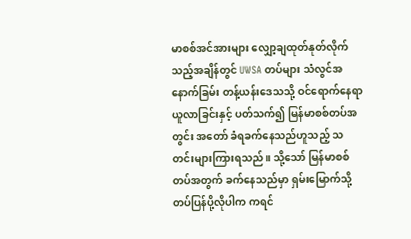မာစစ်အင်အားများ လျှော့ချထုတ်နုတ်လိုက်သည့်အချိန်တွင် UWSA တပ်များ သံလွင်အနောက်ခြမ်း တန့်ယန်းဒေသသို့ ဝင်ရောက်နေရာယူလာခြင်းနှင့် ပတ်သက်၍ မြန်မာစစ်တပ်အတွင်း အတော် ခံရခက်နေသည်ဟူသည့် သတင်းများကြားရသည်။ သို့သော် မြန်မာစစ်တပ်အတွက် ခက်နေသည်မှာ ရှမ်းမြောက်သို့ တပ်ပြန်ပို့လိုပါက ကရင်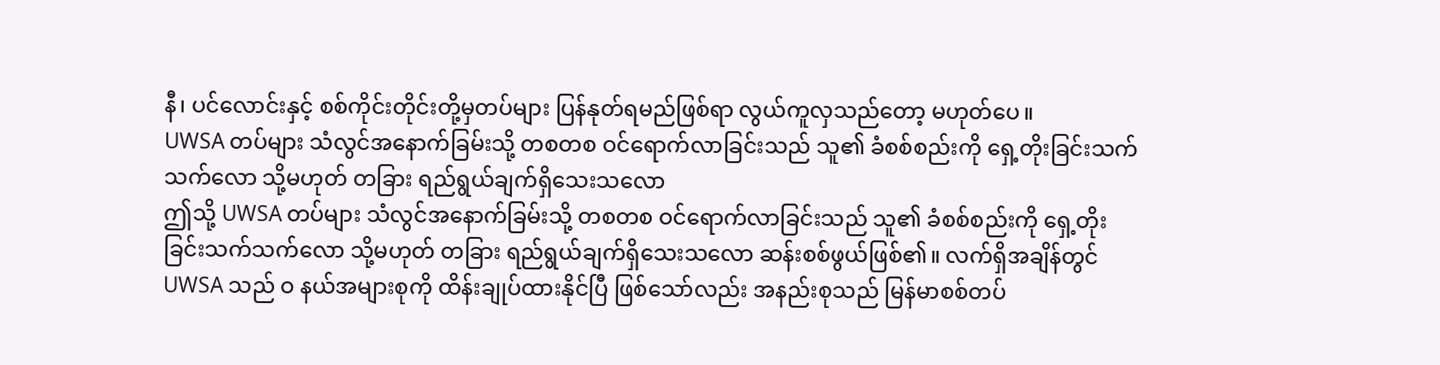နီ၊ ပင်လောင်းနှင့် စစ်ကိုင်းတိုင်းတို့မှတပ်များ ပြန်နုတ်ရမည်ဖြစ်ရာ လွယ်ကူလှသည်တော့ မဟုတ်ပေ။
UWSA တပ်များ သံလွင်အနောက်ခြမ်းသို့ တစတစ ဝင်ရောက်လာခြင်းသည် သူ၏ ခံစစ်စည်းကို ရှေ့တိုးခြင်းသက်သက်လော သို့မဟုတ် တခြား ရည်ရွယ်ချက်ရှိသေးသလော
ဤသို့ UWSA တပ်များ သံလွင်အနောက်ခြမ်းသို့ တစတစ ဝင်ရောက်လာခြင်းသည် သူ၏ ခံစစ်စည်းကို ရှေ့တိုးခြင်းသက်သက်လော သို့မဟုတ် တခြား ရည်ရွယ်ချက်ရှိသေးသလော ဆန်းစစ်ဖွယ်ဖြစ်၏။ လက်ရှိအချိန်တွင် UWSA သည် ဝ နယ်အများစုကို ထိန်းချုပ်ထားနိုင်ပြီ ဖြစ်သော်လည်း အနည်းစုသည် မြန်မာစစ်တပ်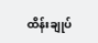ထိန်းချုပ်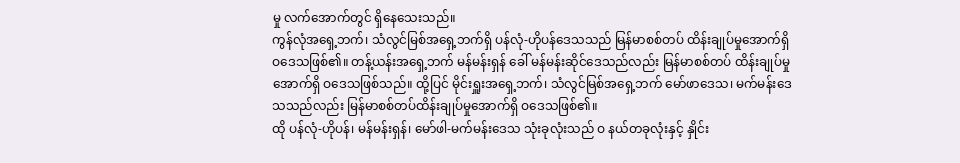မှု လက်အောက်တွင် ရှိနေသေးသည်။
ကွန်လုံအရှေ့ဘက်၊ သံလွင်မြစ်အရှေ့ဘက်ရှိ ပန်လုံ-ဟိုပန်ဒေသသည် မြန်မာစစ်တပ် ထိန်းချုပ်မှုအောက်ရှိ ဝဒေသဖြစ်၏။ တန့်ယန်းအရှေ့ဘက် မန်မန်းရှန် ခေါ် မန်မန်းဆိုင်ဒေသည်လည်း မြန်မာစစ်တပ် ထိန်းချုပ်မှုအောက်ရှိ ဝဒေသဖြစ်သည်။ ထို့ပြင် မိုင်းရှူးအရှေ့ဘက်၊ သံလွင်မြစ်အရှေ့ဘက် မော်ဖာဒေသ၊ မက်မန်းဒေသသည်လည်း မြန်မာစစ်တပ်ထိန်းချုပ်မှုအောက်ရှိ ဝဒေသဖြစ်၏။
ထို ပန်လုံ-ဟိုပန်၊ မန်မန်းရှန်၊ မော်ဖါ-မက်မန်းဒေသ သုံးခုလုံးသည် ဝ နယ်တခုလုံးနှင့် နှိုင်း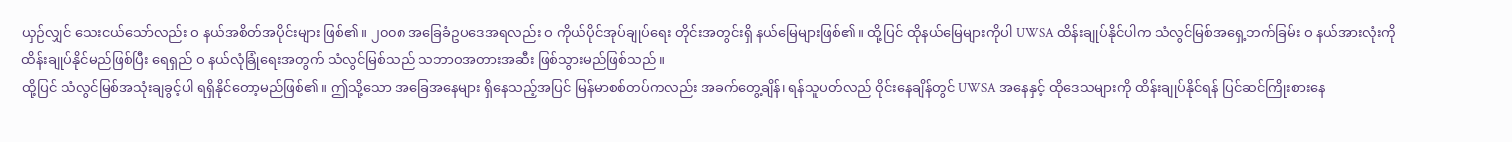ယှဉ်လျှင် သေးငယ်သော်လည်း ဝ နယ်အစိတ်အပိုင်းများ ဖြစ်၏။ ၂၀၀၈ အခြေခံဥပဒေအရလည်း ဝ ကိုယ်ပိုင်အုပ်ချုပ်ရေး တိုင်းအတွင်းရှိ နယ်မြေများဖြစ်၏။ ထို့ပြင် ထိုနယ်မြေများကိုပါ UWSA ထိန်းချုပ်နိုင်ပါက သံလွင်မြစ်အရှေ့ဘက်ခြမ်း ဝ နယ်အားလုံးကို ထိန်းချုပ်နိုင်မည်ဖြစ်ပြီး ရေရှည် ဝ နယ်လုံခြုံရေးအတွက် သံလွင်မြစ်သည် သဘာဝအတားအဆီး ဖြစ်သွားမည်ဖြစ်သည်။
ထို့ပြင် သံလွင်မြစ်အသုံးချခွင့်ပါ ရရှိနိုင်တော့မည်ဖြစ်၏။ ဤသို့သော အခြေအနေများ ရှိနေသည့်အပြင် မြန်မာစစ်တပ်ကလည်း အခက်တွေ့ချိန်၊ ရန်သူပတ်လည် ဝိုင်းနေချိန်တွင် UWSA အနေနှင့် ထိုဒေသများကို ထိန်းချုပ်နိုင်ရန် ပြင်ဆင်ကြိုးစားနေ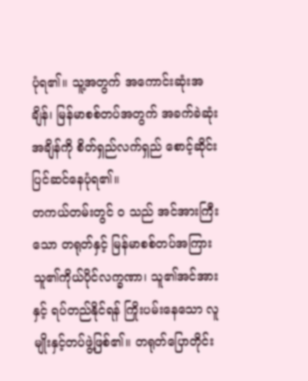ပုံရ၏။ သူ့အတွက် အကောင်းဆုံးအချိန်၊ မြန်မာစစ်တပ်အတွက် အခက်ခဲဆုံးအချိန်ကို စိတ်ရှည်လက်ရှည် စောင့်ဆိုင်းပြင်ဆင်နေပုံရ၏။
တကယ်တမ်းတွင် ဝ သည် အင်အားကြီးသော တရုတ်နှင့် မြန်မာစစ်တပ်အကြား သူ၏ကိုယ်ပိုင်လက္ခဏာ၊ သူ၏အင်အားနှင့် ရပ်တည်နိုင်ရန် ကြိုးပမ်းနေသော လူမျိုးနှင့်တပ်ဖွဲ့ဖြစ်၏။ တရုတ်ပြောတိုင်း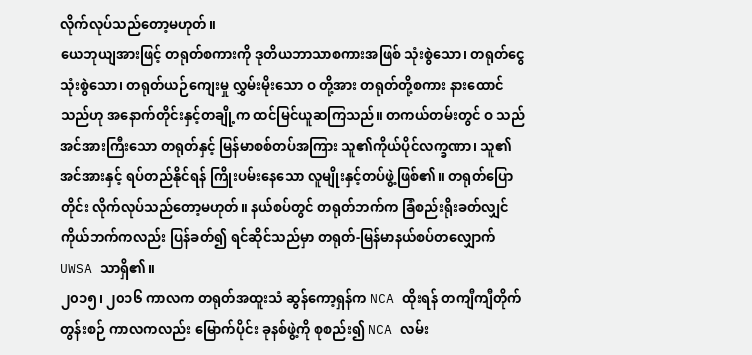လိုက်လုပ်သည်တော့မဟုတ်။
ယေဘုယျအားဖြင့် တရုတ်စကားကို ဒုတိယဘာသာစကားအဖြစ် သုံးစွဲသော၊ တရုတ်ငွေ သုံးစွဲသော၊ တရုတ်ယဉ်ကျေးမှု လွှမ်းမိုးသော ဝ တို့အား တရုတ်တို့စကား နားထောင်သည်ဟု အနောက်တိုင်းနှင့်တချို့က ထင်မြင်ယူဆကြသည်။ တကယ်တမ်းတွင် ဝ သည် အင်အားကြီးသော တရုတ်နှင့် မြန်မာစစ်တပ်အကြား သူ၏ကိုယ်ပိုင်လက္ခဏာ၊ သူ၏အင်အားနှင့် ရပ်တည်နိုင်ရန် ကြိုးပမ်းနေသော လူမျိုးနှင့်တပ်ဖွဲ့ဖြစ်၏။ တရုတ်ပြောတိုင်း လိုက်လုပ်သည်တော့မဟုတ်။ နယ်စပ်တွင် တရုတ်ဘက်က ခြံစည်းရိုးခတ်လျှင် ကိုယ်ဘက်ကလည်း ပြန်ခတ်၍ ရင်ဆိုင်သည်မှာ တရုတ်-မြန်မာနယ်စပ်တလျှောက် UWSA သာရှိ၏။
၂၀၁၅၊ ၂၀၁၆ ကာလက တရုတ်အထူးသံ ဆွန်ကော့ရှန်က NCA ထိုးရန် တကျီကျီတိုက်တွန်းစဉ် ကာလကလည်း မြောက်ပိုင်း ခုနစ်ဖွဲ့ကို စုစည်း၍ NCA လမ်း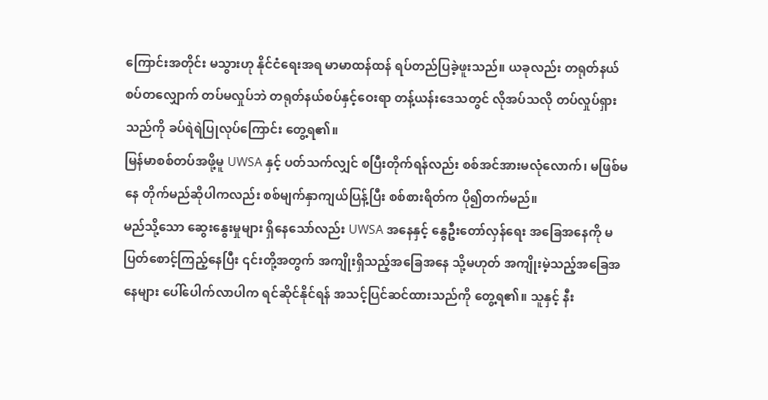ကြောင်းအတိုင်း မသွားဟု နိုင်ငံရေးအရ မာမာထန်ထန် ရပ်တည်ပြခဲ့ဖူးသည်။ ယခုလည်း တရုတ်နယ်စပ်တလျှောက် တပ်မလှုပ်ဘဲ တရုတ်နယ်စပ်နှင့်ဝေးရာ တန့်ယန်းဒေသတွင် လိုအပ်သလို တပ်လှုပ်ရှားသည်ကို ခပ်ရဲရဲပြုလုပ်ကြောင်း တွေ့ရ၏။
မြန်မာစစ်တပ်အဖို့မူ UWSA နှင့် ပတ်သက်လျှင် စပြီးတိုက်ရန်လည်း စစ်အင်အားမလုံလောက်၊ မဖြစ်မနေ တိုက်မည်ဆိုပါကလည်း စစ်မျက်နှာကျယ်ပြန့်ပြီး စစ်စားရိတ်က ပို၍တက်မည်။
မည်သို့သော ဆွေးနွေးမှုများ ရှိနေသော်လည်း UWSA အနေနှင့် နွေဦးတော်လှန်ရေး အခြေအနေကို မပြတ်စောင့်ကြည့်နေပြီး ၎င်းတို့အတွက် အကျိုးရှိသည့်အခြေအနေ သို့မဟုတ် အကျိုးမဲ့သည့်အခြေအနေများ ပေါ်ပေါက်လာပါက ရင်ဆိုင်နိုင်ရန် အသင့်ပြင်ဆင်ထားသည်ကို တွေ့ရ၏။ သူနှင့် နီး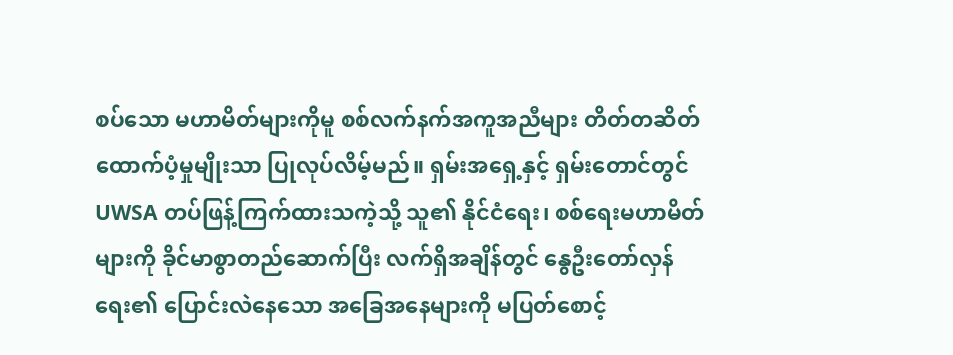စပ်သော မဟာမိတ်များကိုမူ စစ်လက်နက်အကူအညီများ တိတ်တဆိတ် ထောက်ပံ့မှုမျိုးသာ ပြုလုပ်လိမ့်မည်။ ရှမ်းအရှေ့နှင့် ရှမ်းတောင်တွင် UWSA တပ်ဖြန့်ကြက်ထားသကဲ့သို့ သူ၏ နိုင်ငံရေး၊ စစ်ရေးမဟာမိတ်များကို ခိုင်မာစွာတည်ဆောက်ပြီး လက်ရှိအချိန်တွင် နွေဦးတော်လှန်ရေး၏ ပြောင်းလဲနေသော အခြေအနေများကို မပြတ်စောင့်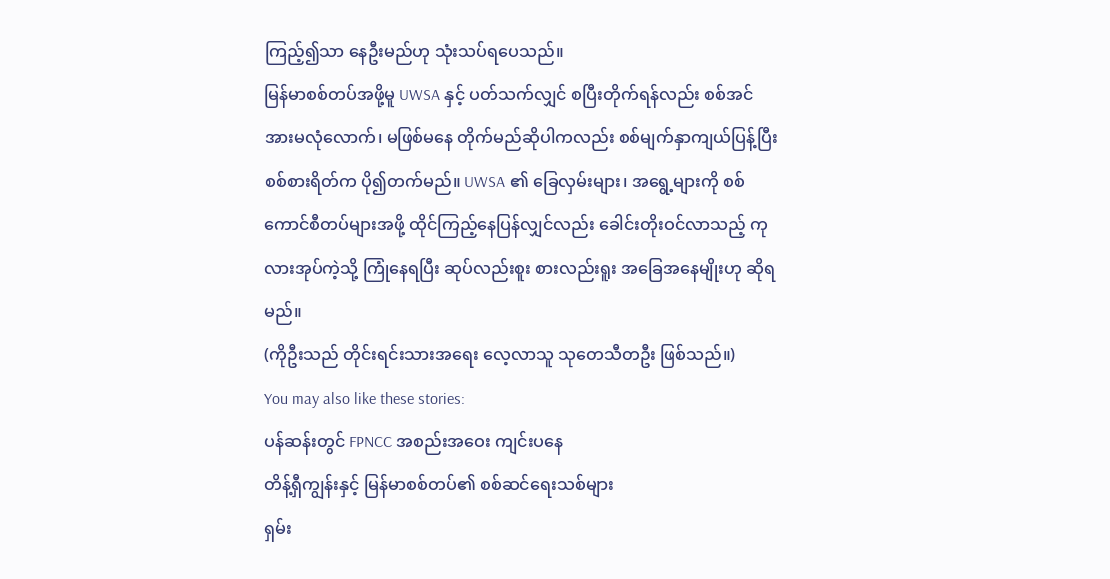ကြည့်၍သာ နေဦးမည်ဟု သုံးသပ်ရပေသည်။
မြန်မာစစ်တပ်အဖို့မူ UWSA နှင့် ပတ်သက်လျှင် စပြီးတိုက်ရန်လည်း စစ်အင်အားမလုံလောက်၊ မဖြစ်မနေ တိုက်မည်ဆိုပါကလည်း စစ်မျက်နှာကျယ်ပြန့်ပြီး စစ်စားရိတ်က ပို၍တက်မည်။ UWSA ၏ ခြေလှမ်းများ၊ အရွေ့များကို စစ်ကောင်စီတပ်များအဖို့ ထိုင်ကြည့်နေပြန်လျှင်လည်း ခေါင်းတိုးဝင်လာသည့် ကုလားအုပ်ကဲ့သို့ ကြုံနေရပြီး ဆုပ်လည်းစူး စားလည်းရူး အခြေအနေမျိုးဟု ဆိုရမည်။
(ကိုဦးသည် တိုင်းရင်းသားအရေး လေ့လာသူ သုတေသီတဦး ဖြစ်သည်။)
You may also like these stories:
ပန်ဆန်းတွင် FPNCC အစည်းအဝေး ကျင်းပနေ
တိန့်ရှီကျွန်းနှင့် မြန်မာစစ်တပ်၏ စစ်ဆင်ရေးသစ်များ
ရှမ်း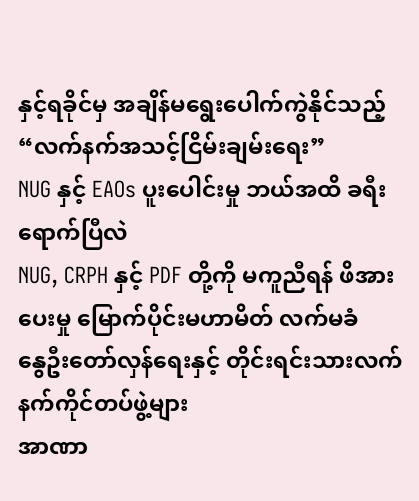နှင့်ရခိုင်မှ အချိန်မရွေးပေါက်ကွဲနိုင်သည့် “လက်နက်အသင့်ငြိမ်းချမ်းရေး”
NUG နှင့် EAOs ပူးပေါင်းမှု ဘယ်အထိ ခရီးရောက်ပြီလဲ
NUG, CRPH နှင့် PDF တို့ကို မကူညီရန် ဖိအားပေးမှု မြောက်ပိုင်းမဟာမိတ် လက်မခံ
နွေဦးတော်လှန်ရေးနှင့် တိုင်းရင်းသားလက်နက်ကိုင်တပ်ဖွဲ့များ
အာဏာ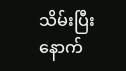သိမ်းပြီးနောက်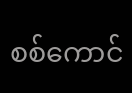စစ်ကောင်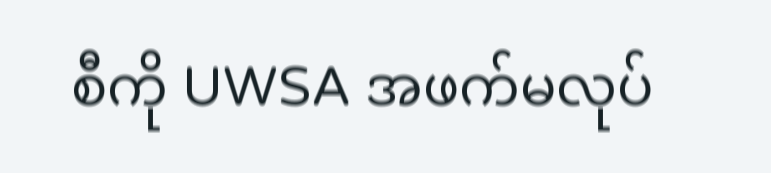စီကို UWSA အဖက်မလုပ်